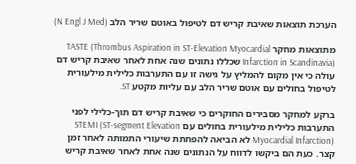הערכת תוצאות שאיבת קריש דם לטיפול באוטם שריר הלב (N Engl J Med)

מתוצאות מחקר TASTE (Thrombus Aspiration in ST-Elevation Myocardial Infarction in Scandinavia) שכללו נתונים שנה אחת לאחר שאיבת קריש דם עולה כי אין מקום להמליץ על גישה זו עם התערבות כלילית מילעורית לטיפול בחולים עם אוטם שריר הלב עם עליות מקטע ST.

ברקע למחקר מסבירים החוקרים כי שאיבת קריש דם תוך-כלילי לפני התערבות כלילית מילעורית בחולים עם STEMI (ST-segment Elevation Myocardial Infarction) לא הביאה להפחתת שיעורי התמותה לאחר זמן קצר. כעת הם ביקשו לדווח על הנתונים שנה אחת לאחר שאיבת קריש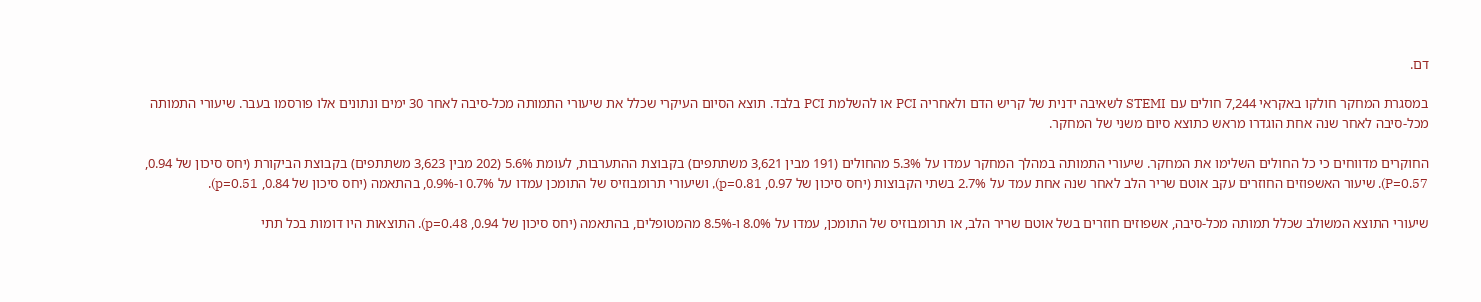דם.

במסגרת המחקר חולקו באקראי 7,244 חולים עם STEMI לשאיבה ידנית של קריש הדם ולאחריה PCI או להשלמת PCI בלבד. תוצא הסיום העיקרי שכלל את שיעורי התמותה מכל-סיבה לאחר 30 ימים ונתונים אלו פורסמו בעבר. שיעורי התמותה מכל-סיבה לאחר שנה אחת הוגדרו מראש כתוצא סיום משני של המחקר.

החוקרים מדווחים כי כל החולים השלימו את המחקר. שיעורי התמותה במהלך המחקר עמדו על 5.3% מהחולים (191 מבין 3,621 משתתפים) בקבוצת ההתערבות, לעומת 5.6% (202 מבין 3,623 משתתפים) בקבוצת הביקורת (יחס סיכון של 0.94, P=0.57). שיעור האשפוזים החוזרים עקב אוטם שריר הלב לאחר שנה אחת עמד על 2.7% בשתי הקבוצות (יחס סיכון של 0.97, p=0.81), ושיעורי תרומבוזיס של התומכן עמדו על 0.7% ו-0.9%, בהתאמה (יחס סיכון של 0.84, p=0.51).

שיעורי התוצא המשולב שכלל תמותה מכל-סיבה, אשפוזים חוזרים בשל אוטם שריר הלב, או תרומבוזיס של התומכן, עמדו על 8.0% ו-8.5% מהמטופלים, בהתאמה (יחס סיכון של 0.94, p=0.48). התוצאות היו דומות בכל תתי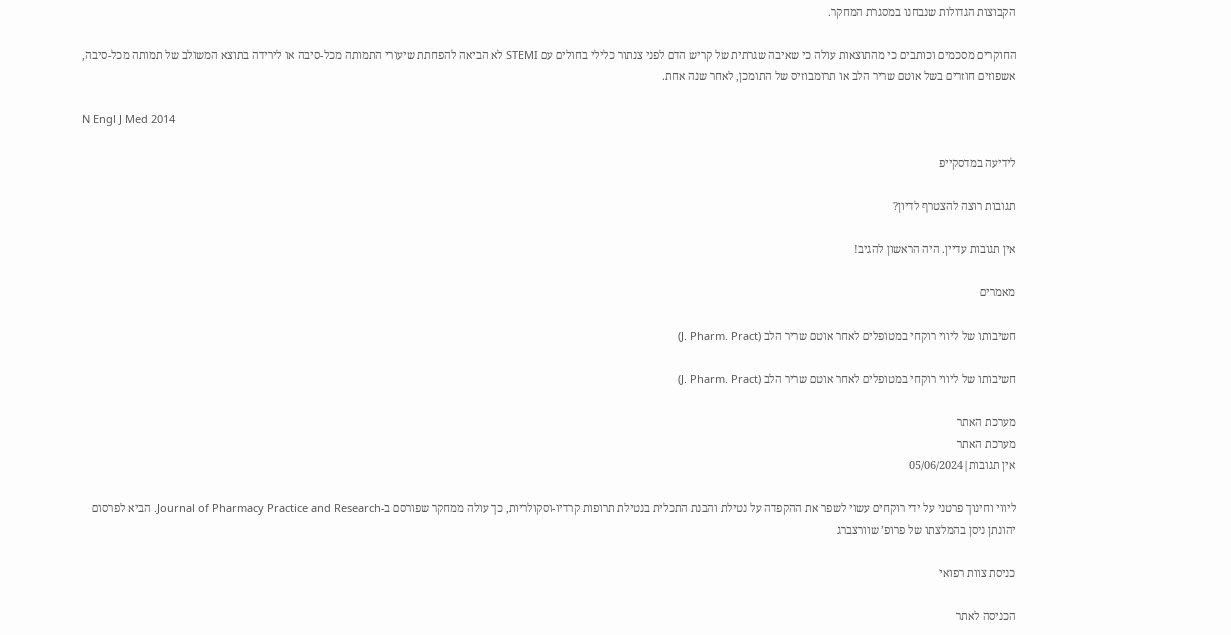הקבוצות הגדולות שנבחנו במסגרת המחקר.

החוקרים מסכמים וכותבים כי מהתוצאות עולה כי שאיבה שגרתית של קריש הדם לפני צנתור כלילי בחולים עם STEMI לא הביאה להפחתת שיעורי התמותה מכל-סיבה או לירידה בתוצא המשולב של תמותה מכל-סיבה, אשפוזים חוזרים בשל אוטם שריר הלב או תרומבוזיס של התומכן, לאחר שנה אחת.

N Engl J Med 2014

לידיעה במדסקייפ

תגובות רוצה להצטרף לדיון?

אין תגובות עדיין. היה הראשון להגיב!

מאמרים

חשיבותו של ליווי רוקחי במטופלים לאחר אוטם שריר הלב (J. Pharm. Pract)

חשיבותו של ליווי רוקחי במטופלים לאחר אוטם שריר הלב (J. Pharm. Pract)

מערכת האתר
מערכת האתר
אין תגובות|05/06/2024

ליווי וחינוך פרטני על ידי רוקחים עשוי לשפר את ההקפדה על נטילת והבנת התכלית בנטילת תרופות קרדיו-וסקולריות, כך עולה ממחקר שפורסם ב-Journal of Pharmacy Practice and Research. הביא לפרסום יהונתן ניסן בהמלצתו של פרופ’ שוורצברג

כניסת צוות רפואי

הכניסה לאתר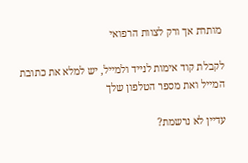מותרת אך ורק לצוות הרפואי

לקבלת קוד אימות לנייד ולמייל, יש למלא את כתובת המייל ואת מספר הטלפון שלך

עדיין לא נרשמת?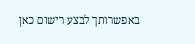באפשרותך לבצע רישום כאן